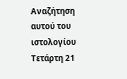Αναζήτηση αυτού του ιστολογίου
Τετάρτη 21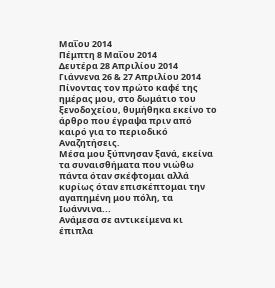Μαΐου 2014
Πέμπτη 8 Μαΐου 2014
Δευτέρα 28 Απριλίου 2014
Γιάννενα 26 & 27 Απριλίου 2014
Πίνοντας τον πρώτο καφέ της ημέρας μου, στο δωμάτιο του ξενοδοχείου, θυμήθηκα εκείνο το άρθρο που έγραψα πριν από καιρό για το περιοδικό Αναζητήσεις.
Μέσα μου ξύπνησαν ξανά, εκείνα τα συναισθήματα που νιώθω πάντα όταν σκέφτομαι αλλά κυρίως όταν επισκέπτομαι την αγαπημένη μου πόλη, τα Ιωάννινα...
Ανάμεσα σε αντικείμενα κι έπιπλα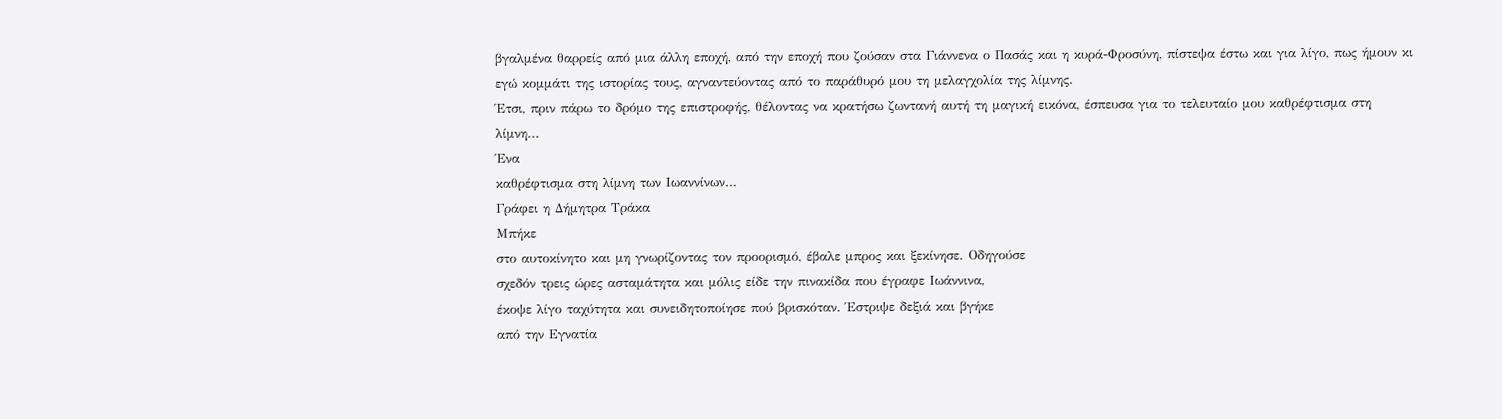βγαλμένα θαρρείς από μια άλλη εποχή, από την εποχή που ζούσαν στα Γιάννενα ο Πασάς και η κυρά-Φροσύνη, πίστεψα έστω και για λίγο, πως ήμουν κι εγώ κομμάτι της ιστορίας τους, αγναντεύοντας από το παράθυρό μου τη μελαγχολία της λίμνης.
Έτσι, πριν πάρω το δρόμο της επιστροφής, θέλοντας να κρατήσω ζωντανή αυτή τη μαγική εικόνα, έσπευσα για το τελευταίο μου καθρέφτισμα στη λίμνη...
Ένα
καθρέφτισμα στη λίμνη των Ιωαννίνων…
Γράφει η Δήμητρα Τράκα
Μπήκε
στο αυτοκίνητο και μη γνωρίζοντας τον προορισμό, έβαλε μπρος και ξεκίνησε. Οδηγούσε
σχεδόν τρεις ώρες ασταμάτητα και μόλις είδε την πινακίδα που έγραφε Ιωάννινα,
έκοψε λίγο ταχύτητα και συνειδητοποίησε πού βρισκόταν. Έστριψε δεξιά και βγήκε
από την Εγνατία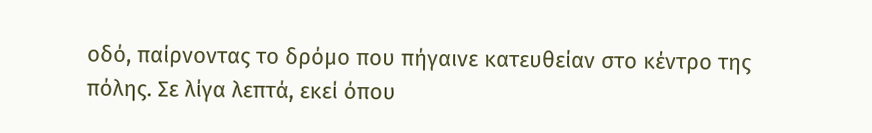οδό, παίρνοντας το δρόμο που πήγαινε κατευθείαν στο κέντρο της
πόλης. Σε λίγα λεπτά, εκεί όπου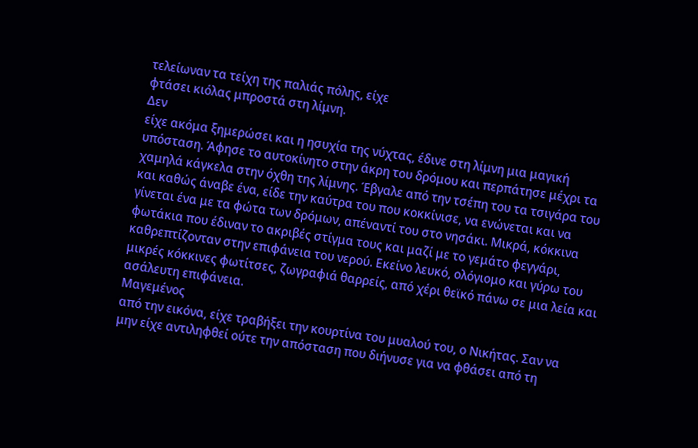τελείωναν τα τείχη της παλιάς πόλης, είχε
φτάσει κιόλας μπροστά στη λίμνη.
Δεν
είχε ακόμα ξημερώσει και η ησυχία της νύχτας, έδινε στη λίμνη μια μαγική
υπόσταση. Άφησε το αυτοκίνητο στην άκρη του δρόμου και περπάτησε μέχρι τα
χαμηλά κάγκελα στην όχθη της λίμνης. Έβγαλε από την τσέπη του τα τσιγάρα του
και καθώς άναβε ένα, είδε την καύτρα του που κοκκίνισε, να ενώνεται και να
γίνεται ένα με τα φώτα των δρόμων, απέναντί του στο νησάκι. Μικρά, κόκκινα
φωτάκια που έδιναν το ακριβές στίγμα τους και μαζί με το γεμάτο φεγγάρι,
καθρεπτίζονταν στην επιφάνεια του νερού. Εκείνο λευκό, ολόγιομο και γύρω του
μικρές κόκκινες φωτίτσες, ζωγραφιά θαρρείς, από χέρι θεϊκό πάνω σε μια λεία και
ασάλευτη επιφάνεια.
Μαγεμένος
από την εικόνα, είχε τραβήξει την κουρτίνα του μυαλού του, ο Νικήτας. Σαν να
μην είχε αντιληφθεί ούτε την απόσταση που διήνυσε για να φθάσει από τη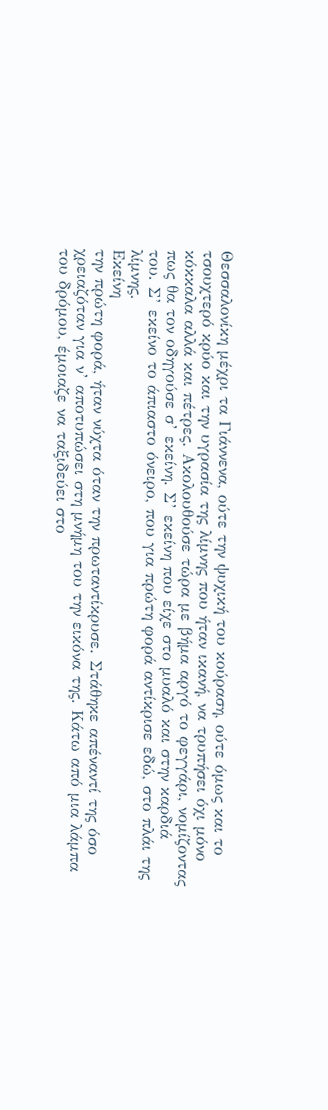Θεσσαλονίκη μέχρι τα Γιάννενα, ούτε την ψυχική του κούραση, ούτε όμως και το
τσουχτερό κρύο και την υγρασία της λίμνης που ήταν ικανή, να τρυπήσει όχι μόνο
κόκκαλα αλλά και πέτρες. Ακολουθούσε τώρα με βήμα αργό το φεγγάρι, νομίζοντας
πως θα τον οδηγούσε σ’ εκείνη. Σ’ εκείνη που είχε στο μυαλό και στην καρδιά
του. Σ’ εκείνο το άπιαστο όνειρο, που για πρώτη φορά αντίκρισε εδώ, στο πλάι της
λίμνης.
Εκείνη
την πρώτη φορά, ήταν νύχτα όταν την πρωταντίκρυσε. Στάθηκε απέναντί της όσο
χρειαζόταν για ν’ αποτυπώσει στη μνήμη του την εικόνα της. Κάτω από μια λάμπα
του δρόμου, έμοιαζε να ταξιδεύει στο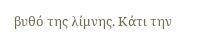βυθό της λίμνης. Κάτι την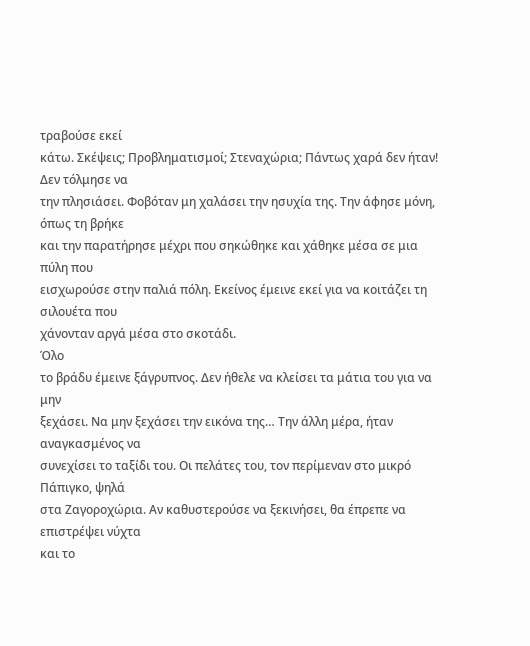τραβούσε εκεί
κάτω. Σκέψεις; Προβληματισμοί; Στεναχώρια; Πάντως χαρά δεν ήταν! Δεν τόλμησε να
την πλησιάσει. Φοβόταν μη χαλάσει την ησυχία της. Την άφησε μόνη, όπως τη βρήκε
και την παρατήρησε μέχρι που σηκώθηκε και χάθηκε μέσα σε μια πύλη που
εισχωρούσε στην παλιά πόλη. Εκείνος έμεινε εκεί για να κοιτάζει τη σιλουέτα που
χάνονταν αργά μέσα στο σκοτάδι.
Όλο
το βράδυ έμεινε ξάγρυπνος. Δεν ήθελε να κλείσει τα μάτια του για να μην
ξεχάσει. Να μην ξεχάσει την εικόνα της… Την άλλη μέρα, ήταν αναγκασμένος να
συνεχίσει το ταξίδι του. Οι πελάτες του, τον περίμεναν στο μικρό Πάπιγκο, ψηλά
στα Ζαγοροχώρια. Αν καθυστερούσε να ξεκινήσει, θα έπρεπε να επιστρέψει νύχτα
και το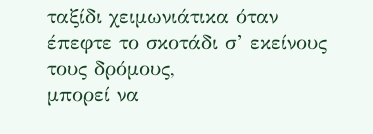ταξίδι χειμωνιάτικα όταν έπεφτε το σκοτάδι σ’ εκείνους τους δρόμους,
μπορεί να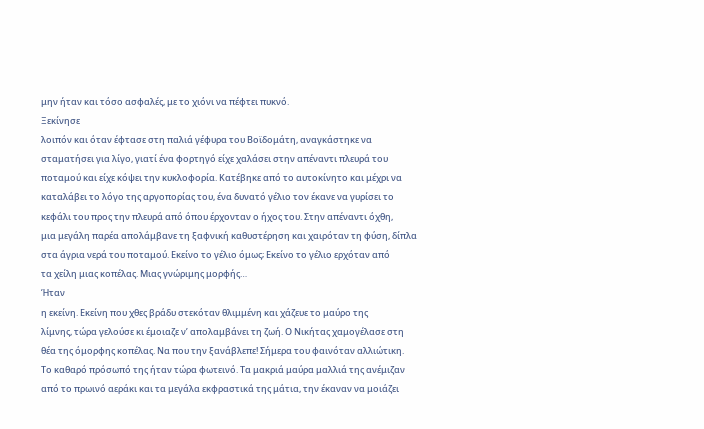μην ήταν και τόσο ασφαλές, με το χιόνι να πέφτει πυκνό.
Ξεκίνησε
λοιπόν και όταν έφτασε στη παλιά γέφυρα του Βοϊδομάτη, αναγκάστηκε να
σταματήσει για λίγο, γιατί ένα φορτηγό είχε χαλάσει στην απέναντι πλευρά του
ποταμού και είχε κόψει την κυκλοφορία. Κατέβηκε από το αυτοκίνητο και μέχρι να
καταλάβει το λόγο της αργοπορίας του, ένα δυνατό γέλιο τον έκανε να γυρίσει το
κεφάλι του προς την πλευρά από όπου έρχονταν ο ήχος του. Στην απέναντι όχθη,
μια μεγάλη παρέα απολάμβανε τη ξαφνική καθυστέρηση και χαιρόταν τη φύση, δίπλα
στα άγρια νερά του ποταμού. Εκείνο το γέλιο όμως; Εκείνο το γέλιο ερχόταν από
τα χείλη μιας κοπέλας. Μιας γνώριμης μορφής…
Ήταν
η εκείνη. Εκείνη που χθες βράδυ στεκόταν θλιμμένη και χάζευε το μαύρο της
λίμνης, τώρα γελούσε κι έμοιαζε ν’ απολαμβάνει τη ζωή. Ο Νικήτας χαμογέλασε στη
θέα της όμορφης κοπέλας. Να που την ξανάβλεπε! Σήμερα του φαινόταν αλλιώτικη.
Το καθαρό πρόσωπό της ήταν τώρα φωτεινό. Τα μακριά μαύρα μαλλιά της ανέμιζαν
από το πρωινό αεράκι και τα μεγάλα εκφραστικά της μάτια, την έκαναν να μοιάζει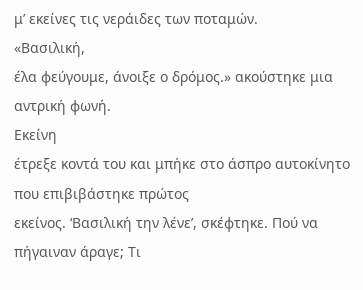μ’ εκείνες τις νεράιδες των ποταμών.
«Βασιλική,
έλα φεύγουμε, άνοιξε ο δρόμος.» ακούστηκε μια αντρική φωνή.
Εκείνη
έτρεξε κοντά του και μπήκε στο άσπρο αυτοκίνητο που επιβιβάστηκε πρώτος
εκείνος. ‘Βασιλική την λένε’, σκέφτηκε. Πού να πήγαιναν άραγε; Τι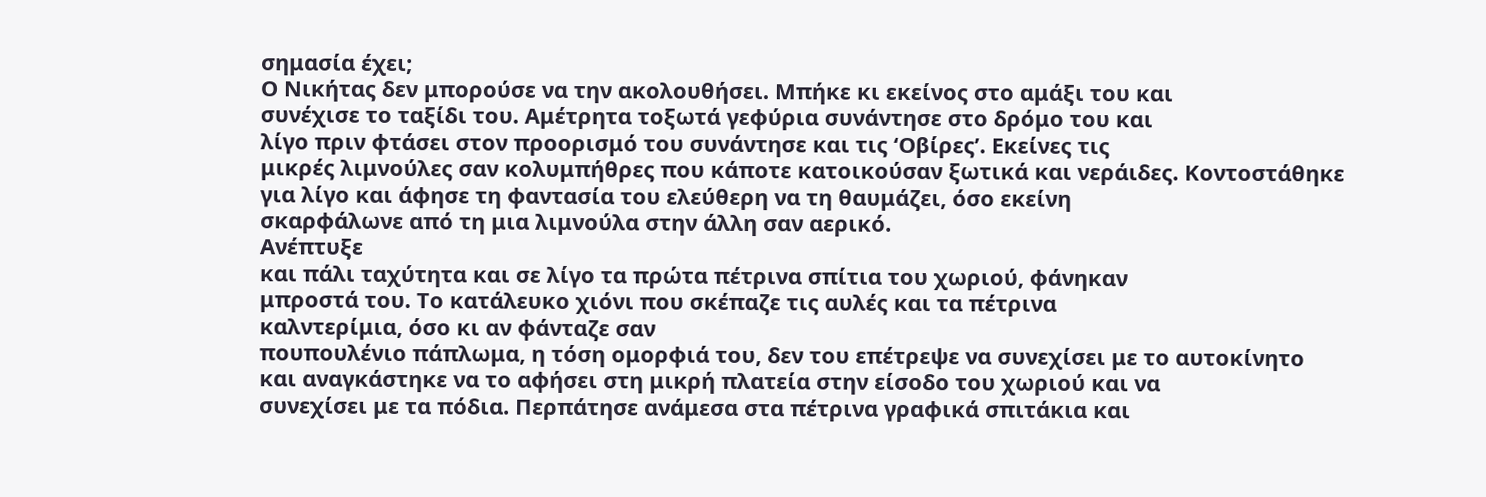σημασία έχει;
Ο Νικήτας δεν μπορούσε να την ακολουθήσει. Μπήκε κι εκείνος στο αμάξι του και
συνέχισε το ταξίδι του. Αμέτρητα τοξωτά γεφύρια συνάντησε στο δρόμο του και
λίγο πριν φτάσει στον προορισμό του συνάντησε και τις ‘Οβίρες’. Εκείνες τις
μικρές λιμνούλες σαν κολυμπήθρες που κάποτε κατοικούσαν ξωτικά και νεράιδες. Κοντοστάθηκε
για λίγο και άφησε τη φαντασία του ελεύθερη να τη θαυμάζει, όσο εκείνη
σκαρφάλωνε από τη μια λιμνούλα στην άλλη σαν αερικό.
Ανέπτυξε
και πάλι ταχύτητα και σε λίγο τα πρώτα πέτρινα σπίτια του χωριού, φάνηκαν
μπροστά του. Το κατάλευκο χιόνι που σκέπαζε τις αυλές και τα πέτρινα
καλντερίμια, όσο κι αν φάνταζε σαν
πουπουλένιο πάπλωμα, η τόση ομορφιά του, δεν του επέτρεψε να συνεχίσει με το αυτοκίνητο
και αναγκάστηκε να το αφήσει στη μικρή πλατεία στην είσοδο του χωριού και να
συνεχίσει με τα πόδια. Περπάτησε ανάμεσα στα πέτρινα γραφικά σπιτάκια και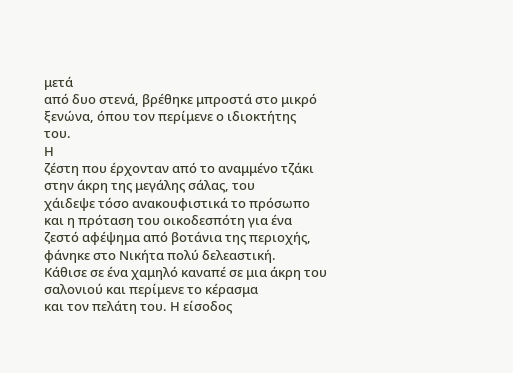μετά
από δυο στενά, βρέθηκε μπροστά στο μικρό ξενώνα, όπου τον περίμενε ο ιδιοκτήτης
του.
Η
ζέστη που έρχονταν από το αναμμένο τζάκι στην άκρη της μεγάλης σάλας, του
χάιδεψε τόσο ανακουφιστικά το πρόσωπο και η πρόταση του οικοδεσπότη για ένα
ζεστό αφέψημα από βοτάνια της περιοχής, φάνηκε στο Νικήτα πολύ δελεαστική.
Κάθισε σε ένα χαμηλό καναπέ σε μια άκρη του σαλονιού και περίμενε το κέρασμα
και τον πελάτη του. Η είσοδος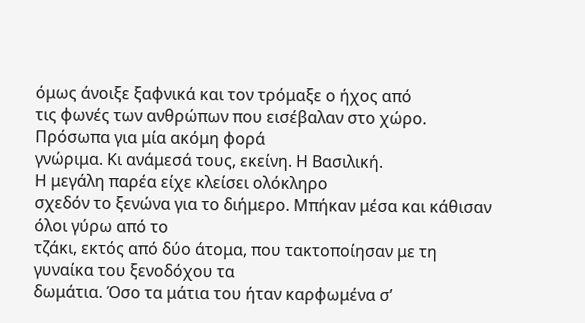όμως άνοιξε ξαφνικά και τον τρόμαξε ο ήχος από
τις φωνές των ανθρώπων που εισέβαλαν στο χώρο. Πρόσωπα για μία ακόμη φορά
γνώριμα. Κι ανάμεσά τους, εκείνη. Η Βασιλική.
Η μεγάλη παρέα είχε κλείσει ολόκληρο
σχεδόν το ξενώνα για το διήμερο. Μπήκαν μέσα και κάθισαν όλοι γύρω από το
τζάκι, εκτός από δύο άτομα, που τακτοποίησαν με τη γυναίκα του ξενοδόχου τα
δωμάτια. Όσο τα μάτια του ήταν καρφωμένα σ’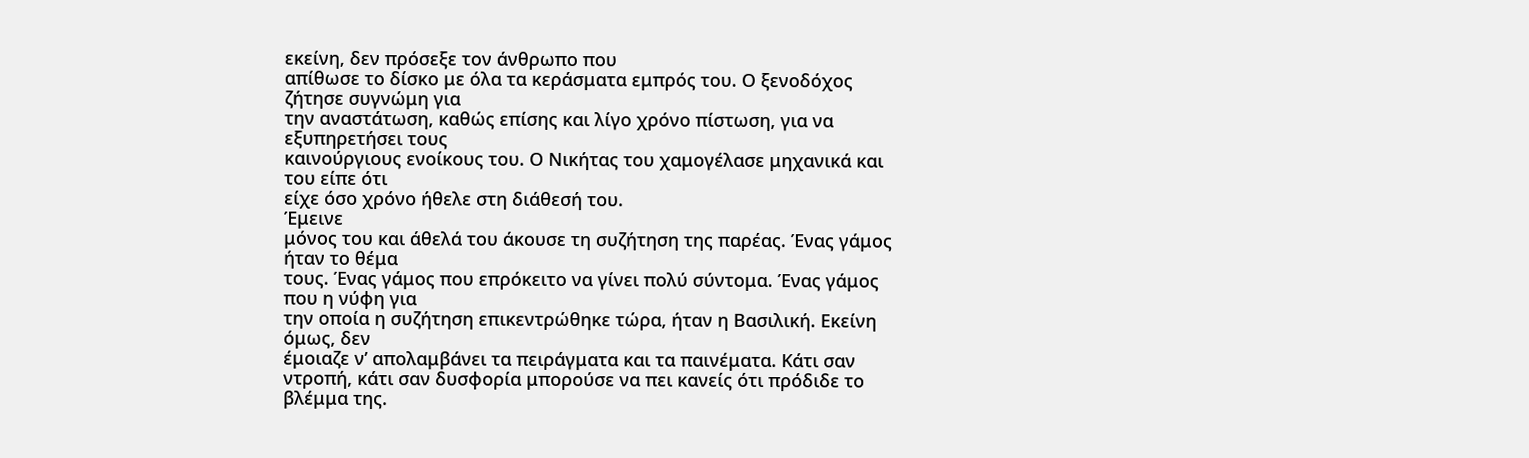εκείνη, δεν πρόσεξε τον άνθρωπο που
απίθωσε το δίσκο με όλα τα κεράσματα εμπρός του. Ο ξενοδόχος ζήτησε συγνώμη για
την αναστάτωση, καθώς επίσης και λίγο χρόνο πίστωση, για να εξυπηρετήσει τους
καινούργιους ενοίκους του. Ο Νικήτας του χαμογέλασε μηχανικά και του είπε ότι
είχε όσο χρόνο ήθελε στη διάθεσή του.
Έμεινε
μόνος του και άθελά του άκουσε τη συζήτηση της παρέας. Ένας γάμος ήταν το θέμα
τους. Ένας γάμος που επρόκειτο να γίνει πολύ σύντομα. Ένας γάμος που η νύφη για
την οποία η συζήτηση επικεντρώθηκε τώρα, ήταν η Βασιλική. Εκείνη όμως, δεν
έμοιαζε ν’ απολαμβάνει τα πειράγματα και τα παινέματα. Κάτι σαν ντροπή, κάτι σαν δυσφορία μπορούσε να πει κανείς ότι πρόδιδε το βλέμμα της.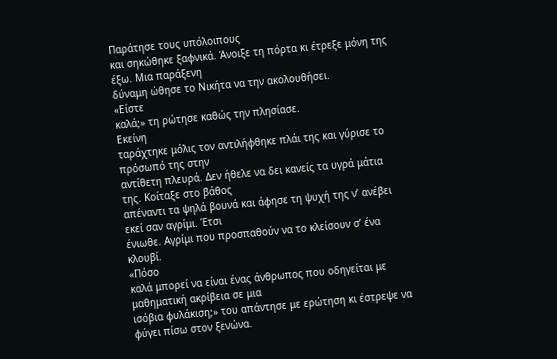Παράτησε τους υπόλοιπους
και σηκώθηκε ξαφνικά. Άνοιξε τη πόρτα κι έτρεξε μόνη της έξω. Μια παράξενη
δύναμη ώθησε το Νικήτα να την ακολουθήσει.
«Είστε
καλά;» τη ρώτησε καθώς την πλησίασε.
Εκείνη
ταράχτηκε μόλις τον αντιλήφθηκε πλάι της και γύρισε το πρόσωπό της στην
αντίθετη πλευρά. Δεν ήθελε να δει κανείς τα υγρά μάτια της. Κοίταξε στο βάθος
απέναντι τα ψηλά βουνά και άφησε τη ψυχή της ν’ ανέβει εκεί σαν αγρίμι. Έτσι
ένιωθε. Αγρίμι που προσπαθούν να το κλείσουν σ’ ένα κλουβί.
«Πόσο
καλά μπορεί να είναι ένας άνθρωπος που οδηγείται με μαθηματική ακρίβεια σε μια
ισόβια φυλάκιση;» του απάντησε με ερώτηση κι έστρεψε να φύγει πίσω στον ξενώνα.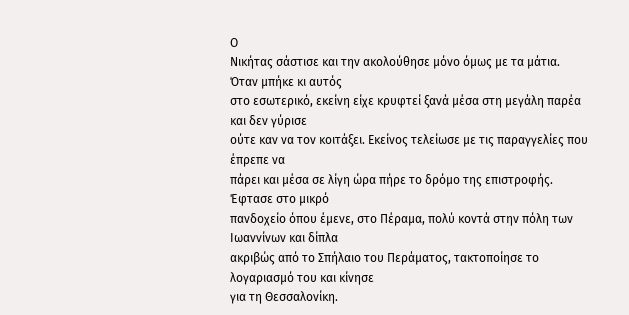Ο
Νικήτας σάστισε και την ακολούθησε μόνο όμως με τα μάτια. Όταν μπήκε κι αυτός
στο εσωτερικό, εκείνη είχε κρυφτεί ξανά μέσα στη μεγάλη παρέα και δεν γύρισε
ούτε καν να τον κοιτάξει. Εκείνος τελείωσε με τις παραγγελίες που έπρεπε να
πάρει και μέσα σε λίγη ώρα πήρε το δρόμο της επιστροφής. Έφτασε στο μικρό
πανδοχείο όπου έμενε, στο Πέραμα, πολύ κοντά στην πόλη των Ιωαννίνων και δίπλα
ακριβώς από το Σπήλαιο του Περάματος, τακτοποίησε το λογαριασμό του και κίνησε
για τη Θεσσαλονίκη.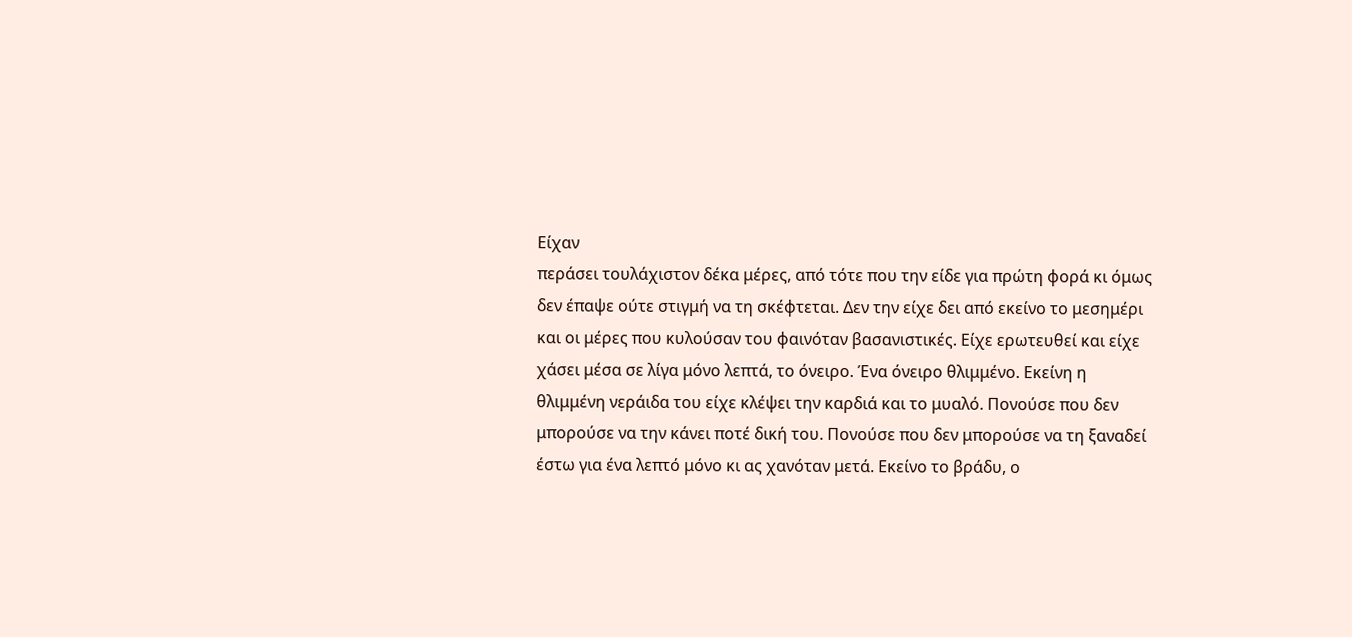Είχαν
περάσει τουλάχιστον δέκα μέρες, από τότε που την είδε για πρώτη φορά κι όμως
δεν έπαψε ούτε στιγμή να τη σκέφτεται. Δεν την είχε δει από εκείνο το μεσημέρι
και οι μέρες που κυλούσαν του φαινόταν βασανιστικές. Είχε ερωτευθεί και είχε
χάσει μέσα σε λίγα μόνο λεπτά, το όνειρο. Ένα όνειρο θλιμμένο. Εκείνη η
θλιμμένη νεράιδα του είχε κλέψει την καρδιά και το μυαλό. Πονούσε που δεν
μπορούσε να την κάνει ποτέ δική του. Πονούσε που δεν μπορούσε να τη ξαναδεί
έστω για ένα λεπτό μόνο κι ας χανόταν μετά. Εκείνο το βράδυ, ο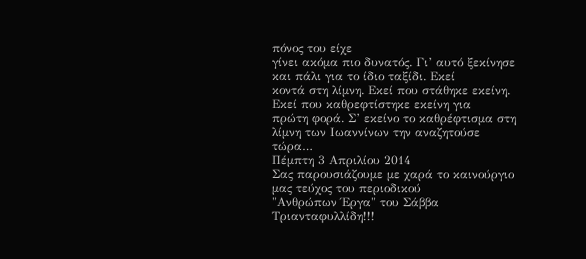πόνος του είχε
γίνει ακόμα πιο δυνατός. Γι’ αυτό ξεκίνησε και πάλι για το ίδιο ταξίδι. Εκεί
κοντά στη λίμνη. Εκεί που στάθηκε εκείνη. Εκεί που καθρεφτίστηκε εκείνη για
πρώτη φορά. Σ’ εκείνο το καθρέφτισμα στη λίμνη των Ιωαννίνων την αναζητούσε
τώρα…
Πέμπτη 3 Απριλίου 2014
Σας παρουσιάζουμε με χαρά το καινούργιο μας τεύχος του περιοδικού
"Ανθρώπων Έργα" του Σάββα Τριανταφυλλίδη!!!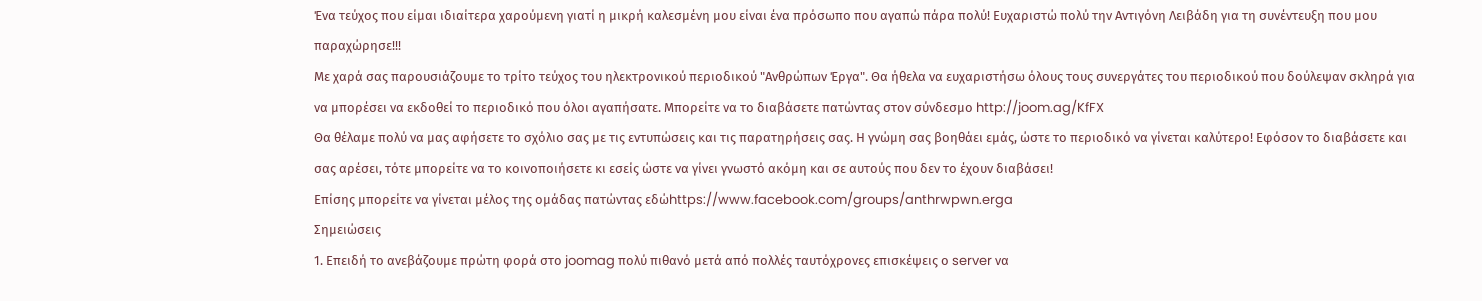Ένα τεύχος που είμαι ιδιαίτερα χαρούμενη γιατί η μικρή καλεσμένη μου είναι ένα πρόσωπο που αγαπώ πάρα πολύ! Ευχαριστώ πολύ την Αντιγόνη Λειβάδη για τη συνέντευξη που μου παραχώρησε!!!
Με χαρά σας παρουσιάζουμε το τρίτο τεύχος του ηλεκτρονικού περιοδικού "Ανθρώπων Έργα". Θα ήθελα να ευχαριστήσω όλους τους συνεργάτες του περιοδικού που δούλεψαν σκληρά για να μπορέσει να εκδοθεί το περιοδικό που όλοι αγαπήσατε. Μπορείτε να το διαβάσετε πατώντας στον σύνδεσμο http://joom.ag/KfFX
Θα θέλαμε πολύ να μας αφήσετε το σχόλιο σας με τις εντυπώσεις και τις παρατηρήσεις σας. Η γνώμη σας βοηθάει εμάς, ώστε το περιοδικό να γίνεται καλύτερο! Εφόσον το διαβάσετε και σας αρέσει, τότε μπορείτε να το κοινοποιήσετε κι εσείς ώστε να γίνει γνωστό ακόμη και σε αυτούς που δεν το έχουν διαβάσει!
Επίσης μπορείτε να γίνεται μέλος της ομάδας πατώντας εδώhttps://www.facebook.com/groups/anthrwpwn.erga
Σημειώσεις
1. Επειδή το ανεβάζουμε πρώτη φορά στο joomag πολύ πιθανό μετά από πολλές ταυτόχρονες επισκέψεις ο server να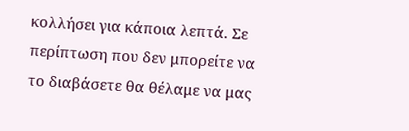κολλήσει για κάποια λεπτά. Σε περίπτωση που δεν μπορείτε να το διαβάσετε θα θέλαμε να μας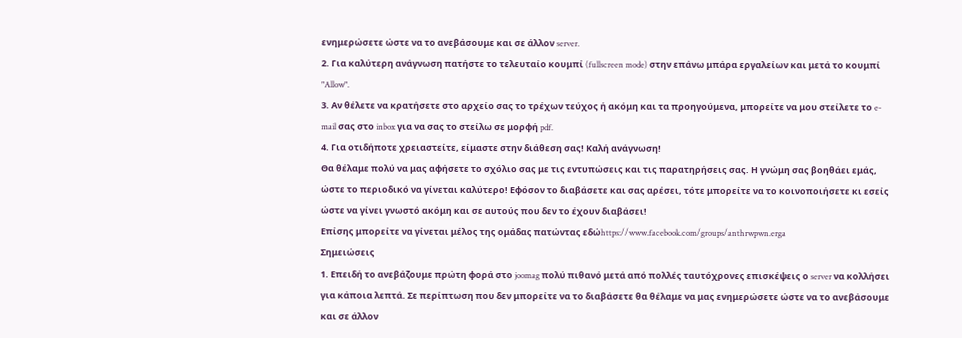ενημερώσετε ώστε να το ανεβάσουμε και σε άλλον server.
2. Για καλύτερη ανάγνωση πατήστε το τελευταίο κουμπί (fullscreen mode) στην επάνω μπάρα εργαλείων και μετά το κουμπί "Allow".
3. Αν θέλετε να κρατήσετε στο αρχείο σας το τρέχων τεύχος ή ακόμη και τα προηγούμενα, μπορείτε να μου στείλετε το e-mail σας στο inbox για να σας το στείλω σε μορφή pdf.
4. Για οτιδήποτε χρειαστείτε, είμαστε στην διάθεση σας! Καλή ανάγνωση!
Θα θέλαμε πολύ να μας αφήσετε το σχόλιο σας με τις εντυπώσεις και τις παρατηρήσεις σας. Η γνώμη σας βοηθάει εμάς, ώστε το περιοδικό να γίνεται καλύτερο! Εφόσον το διαβάσετε και σας αρέσει, τότε μπορείτε να το κοινοποιήσετε κι εσείς ώστε να γίνει γνωστό ακόμη και σε αυτούς που δεν το έχουν διαβάσει!
Επίσης μπορείτε να γίνεται μέλος της ομάδας πατώντας εδώhttps://www.facebook.com/groups/anthrwpwn.erga
Σημειώσεις
1. Επειδή το ανεβάζουμε πρώτη φορά στο joomag πολύ πιθανό μετά από πολλές ταυτόχρονες επισκέψεις ο server να κολλήσει για κάποια λεπτά. Σε περίπτωση που δεν μπορείτε να το διαβάσετε θα θέλαμε να μας ενημερώσετε ώστε να το ανεβάσουμε και σε άλλον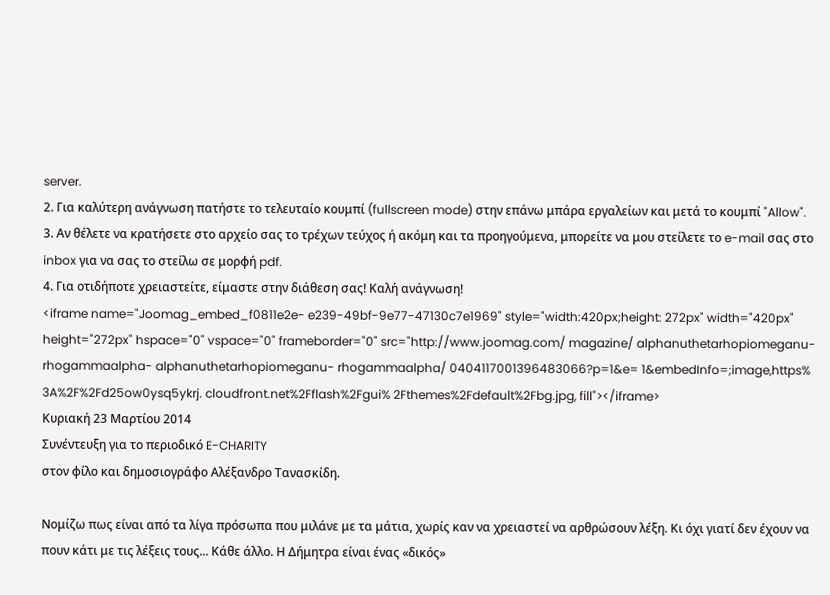server.
2. Για καλύτερη ανάγνωση πατήστε το τελευταίο κουμπί (fullscreen mode) στην επάνω μπάρα εργαλείων και μετά το κουμπί "Allow".
3. Αν θέλετε να κρατήσετε στο αρχείο σας το τρέχων τεύχος ή ακόμη και τα προηγούμενα, μπορείτε να μου στείλετε το e-mail σας στο inbox για να σας το στείλω σε μορφή pdf.
4. Για οτιδήποτε χρειαστείτε, είμαστε στην διάθεση σας! Καλή ανάγνωση!
<iframe name="Joomag_embed_f0811e2e- e239-49bf-9e77-47130c7e1969" style="width:420px;height: 272px" width="420px" height="272px" hspace="0" vspace="0" frameborder="0" src="http://www.joomag.com/ magazine/ alphanuthetarhopiomeganu- rhogammaalpha- alphanuthetarhopiomeganu- rhogammaalpha/ 0404117001396483066?p=1&e= 1&embedInfo=;image,https% 3A%2F%2Fd25ow0ysq5ykrj. cloudfront.net%2Fflash%2Fgui% 2Fthemes%2Fdefault%2Fbg.jpg, fill"></iframe>
Κυριακή 23 Μαρτίου 2014
Συνέντευξη για το περιοδικό E-CHARITY
στον φίλο και δημοσιογράφο Αλέξανδρο Τανασκίδη.

Νομίζω πως είναι από τα λίγα πρόσωπα που μιλάνε με τα μάτια, χωρίς καν να χρειαστεί να αρθρώσουν λέξη. Κι όχι γιατί δεν έχουν να πουν κάτι με τις λέξεις τους... Κάθε άλλο. Η Δήμητρα είναι ένας «δικός»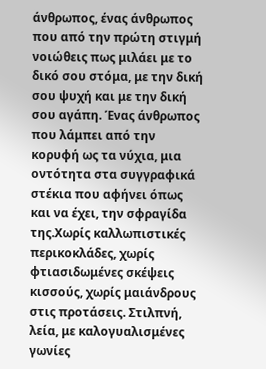άνθρωπος, ένας άνθρωπος που από την πρώτη στιγμή νοιώθεις πως μιλάει με το δικό σου στόμα, με την δική σου ψυχή και με την δική σου αγάπη. Ένας άνθρωπος που λάμπει από την κορυφή ως τα νύχια, μια οντότητα στα συγγραφικά στέκια που αφήνει όπως και να έχει, την σφραγίδα της.Χωρίς καλλωπιστικές περικοκλάδες, χωρίς φτιασιδωμένες σκέψεις κισσούς, χωρίς μαιάνδρους στις προτάσεις. Στιλπνή, λεία, με καλογυαλισμένες γωνίες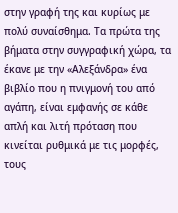στην γραφή της και κυρίως με πολύ συναίσθημα. Τα πρώτα της βήματα στην συγγραφική χώρα, τα έκανε με την «Αλεξάνδρα» ένα βιβλίο που η πνιγμονή του από αγάπη, είναι εμφανής σε κάθε απλή και λιτή πρόταση που κινείται ρυθμικά με τις μορφές, τους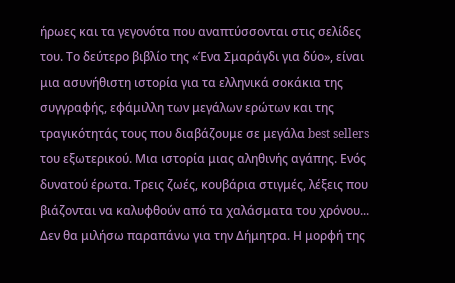ήρωες και τα γεγονότα που αναπτύσσονται στις σελίδες του. Το δεύτερο βιβλίο της «Ένα Σμαράγδι για δύο», είναι μια ασυνήθιστη ιστορία για τα ελληνικά σοκάκια της συγγραφής, εφάμιλλη των μεγάλων ερώτων και της τραγικότητάς τους που διαβάζουμε σε μεγάλα best sellers του εξωτερικού. Μια ιστορία μιας αληθινής αγάπης. Ενός δυνατού έρωτα. Τρεις ζωές, κουβάρια στιγμές, λέξεις που βιάζονται να καλυφθούν από τα χαλάσματα του χρόνου... Δεν θα μιλήσω παραπάνω για την Δήμητρα. Η μορφή της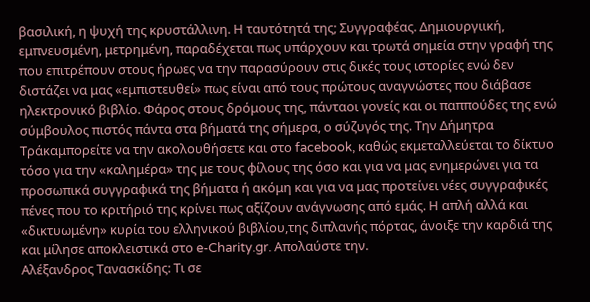βασιλική, η ψυχή της κρυστάλλινη. Η ταυτότητά της; Συγγραφέας. Δημιουργιική, εμπνευσμένη, μετρημένη, παραδέχεται πως υπάρχουν και τρωτά σημεία στην γραφή της που επιτρέπουν στους ήρωες να την παρασύρουν στις δικές τους ιστορίες ενώ δεν διστάζει να μας «εμπιστευθεί» πως είναι από τους πρώτους αναγνώστες που διάβασε ηλεκτρονικό βιβλίο. Φάρος στους δρόμους της, πάνταοι γονείς και οι παππούδες της ενώ σύμβουλος πιστός πάντα στα βήματά της σήμερα, ο σύζυγός της. Την Δήμητρα Τράκαμπορείτε να την ακολουθήσετε και στο facebook, καθώς εκμεταλλεύεται το δίκτυο τόσο για την «καλημέρα» της με τους φίλους της όσο και για να μας ενημερώνει για τα προσωπικά συγγραφικά της βήματα ή ακόμη και για να μας προτείνει νέες συγγραφικές πένες που το κριτήριό της κρίνει πως αξίζουν ανάγνωσης από εμάς. Η απλή αλλά και «δικτυωμένη» κυρία του ελληνικού βιβλίου,της διπλανής πόρτας, άνοιξε την καρδιά της και μίλησε αποκλειστικά στο e-Charity.gr. Απολαύστε την.
Αλέξανδρος Τανασκίδης: Τι σε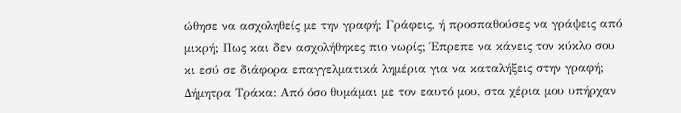ώθησε να ασχοληθείς με την γραφή; Γράφεις, ή προσπαθούσες να γράψεις από μικρή; Πως και δεν ασχολήθηκες πιο νωρίς; Έπρεπε να κάνεις τον κύκλο σου κι εσύ σε διάφορα επαγγελματικά λημέρια για να καταλήξεις στην γραφή;
Δήμητρα Τράκα: Από όσο θυμάμαι με τον εαυτό μου, στα χέρια μου υπήρχαν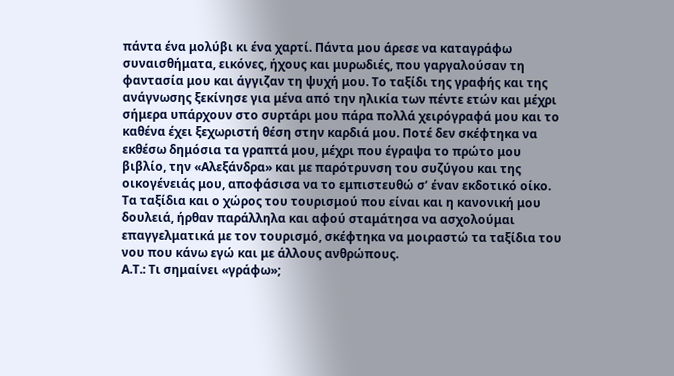πάντα ένα μολύβι κι ένα χαρτί. Πάντα μου άρεσε να καταγράφω συναισθήματα, εικόνες, ήχους και μυρωδιές, που γαργαλούσαν τη φαντασία μου και άγγιζαν τη ψυχή μου. Το ταξίδι της γραφής και της ανάγνωσης ξεκίνησε για μένα από την ηλικία των πέντε ετών και μέχρι σήμερα υπάρχουν στο συρτάρι μου πάρα πολλά χειρόγραφά μου και το καθένα έχει ξεχωριστή θέση στην καρδιά μου. Ποτέ δεν σκέφτηκα να εκθέσω δημόσια τα γραπτά μου, μέχρι που έγραψα το πρώτο μου βιβλίο, την «Αλεξάνδρα» και με παρότρυνση του συζύγου και της οικογένειάς μου, αποφάσισα να το εμπιστευθώ σ’ έναν εκδοτικό οίκο. Τα ταξίδια και ο χώρος του τουρισμού που είναι και η κανονική μου δουλειά, ήρθαν παράλληλα και αφού σταμάτησα να ασχολούμαι επαγγελματικά με τον τουρισμό, σκέφτηκα να μοιραστώ τα ταξίδια του νου που κάνω εγώ και με άλλους ανθρώπους.
Α.Τ.: Τι σημαίνει «γράφω»;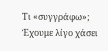Τι «συγγράφω»; Έχουμε λίγο χάσει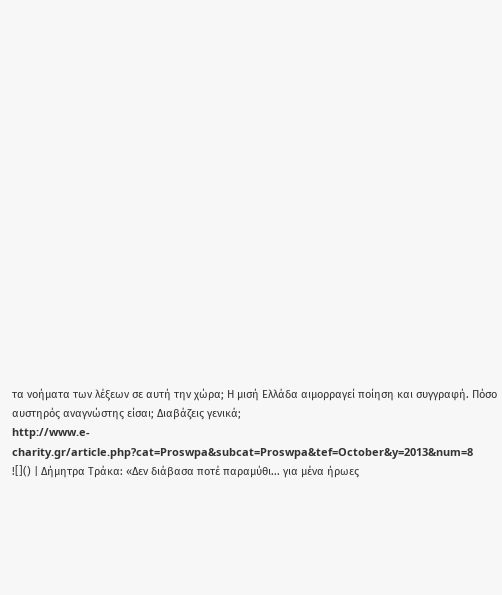τα νοήματα των λέξεων σε αυτή την χώρα; Η μισή Ελλάδα αιμορραγεί ποίηση και συγγραφή. Πόσο αυστηρός αναγνώστης είσαι; Διαβάζεις γενικά;
http://www.e-charity.gr/article.php?cat=Proswpa&subcat=Proswpa&tef=October&y=2013&num=8
![]() | Δήμητρα Τράκα: «Δεν διάβασα ποτέ παραμύθι... για μένα ήρωες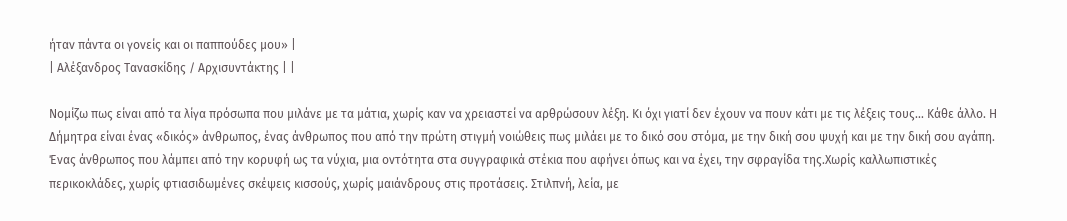ήταν πάντα οι γονείς και οι παππούδες μου» |
| Αλέξανδρος Τανασκίδης / Αρχισυντάκτης | |

Νομίζω πως είναι από τα λίγα πρόσωπα που μιλάνε με τα μάτια, χωρίς καν να χρειαστεί να αρθρώσουν λέξη. Κι όχι γιατί δεν έχουν να πουν κάτι με τις λέξεις τους... Κάθε άλλο. Η Δήμητρα είναι ένας «δικός» άνθρωπος, ένας άνθρωπος που από την πρώτη στιγμή νοιώθεις πως μιλάει με το δικό σου στόμα, με την δική σου ψυχή και με την δική σου αγάπη. Ένας άνθρωπος που λάμπει από την κορυφή ως τα νύχια, μια οντότητα στα συγγραφικά στέκια που αφήνει όπως και να έχει, την σφραγίδα της.Χωρίς καλλωπιστικές περικοκλάδες, χωρίς φτιασιδωμένες σκέψεις κισσούς, χωρίς μαιάνδρους στις προτάσεις. Στιλπνή, λεία, με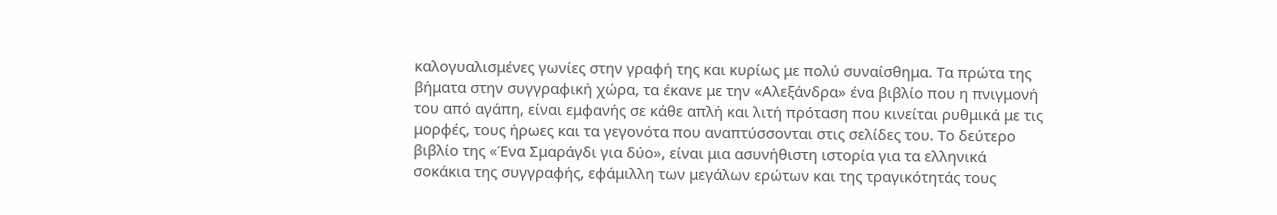καλογυαλισμένες γωνίες στην γραφή της και κυρίως με πολύ συναίσθημα. Τα πρώτα της βήματα στην συγγραφική χώρα, τα έκανε με την «Αλεξάνδρα» ένα βιβλίο που η πνιγμονή του από αγάπη, είναι εμφανής σε κάθε απλή και λιτή πρόταση που κινείται ρυθμικά με τις μορφές, τους ήρωες και τα γεγονότα που αναπτύσσονται στις σελίδες του. Το δεύτερο βιβλίο της «Ένα Σμαράγδι για δύο», είναι μια ασυνήθιστη ιστορία για τα ελληνικά σοκάκια της συγγραφής, εφάμιλλη των μεγάλων ερώτων και της τραγικότητάς τους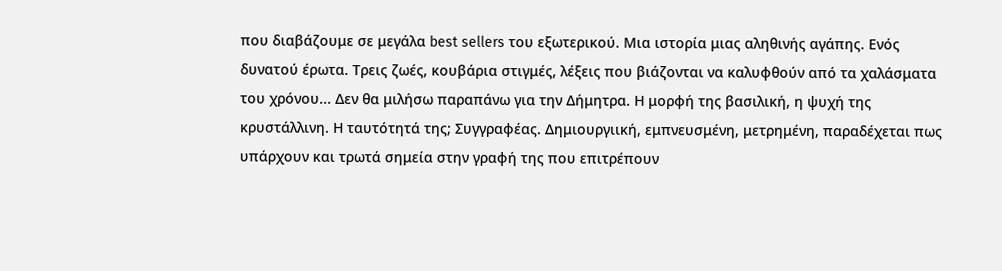που διαβάζουμε σε μεγάλα best sellers του εξωτερικού. Μια ιστορία μιας αληθινής αγάπης. Ενός δυνατού έρωτα. Τρεις ζωές, κουβάρια στιγμές, λέξεις που βιάζονται να καλυφθούν από τα χαλάσματα του χρόνου... Δεν θα μιλήσω παραπάνω για την Δήμητρα. Η μορφή της βασιλική, η ψυχή της κρυστάλλινη. Η ταυτότητά της; Συγγραφέας. Δημιουργιική, εμπνευσμένη, μετρημένη, παραδέχεται πως υπάρχουν και τρωτά σημεία στην γραφή της που επιτρέπουν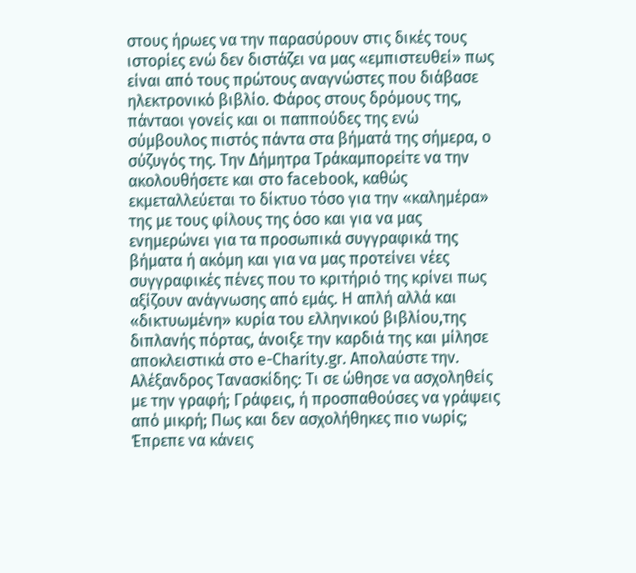στους ήρωες να την παρασύρουν στις δικές τους ιστορίες ενώ δεν διστάζει να μας «εμπιστευθεί» πως είναι από τους πρώτους αναγνώστες που διάβασε ηλεκτρονικό βιβλίο. Φάρος στους δρόμους της, πάνταοι γονείς και οι παππούδες της ενώ σύμβουλος πιστός πάντα στα βήματά της σήμερα, ο σύζυγός της. Την Δήμητρα Τράκαμπορείτε να την ακολουθήσετε και στο facebook, καθώς εκμεταλλεύεται το δίκτυο τόσο για την «καλημέρα» της με τους φίλους της όσο και για να μας ενημερώνει για τα προσωπικά συγγραφικά της βήματα ή ακόμη και για να μας προτείνει νέες συγγραφικές πένες που το κριτήριό της κρίνει πως αξίζουν ανάγνωσης από εμάς. Η απλή αλλά και «δικτυωμένη» κυρία του ελληνικού βιβλίου,της διπλανής πόρτας, άνοιξε την καρδιά της και μίλησε αποκλειστικά στο e-Charity.gr. Απολαύστε την.
Αλέξανδρος Τανασκίδης: Τι σε ώθησε να ασχοληθείς με την γραφή; Γράφεις, ή προσπαθούσες να γράψεις από μικρή; Πως και δεν ασχολήθηκες πιο νωρίς; Έπρεπε να κάνεις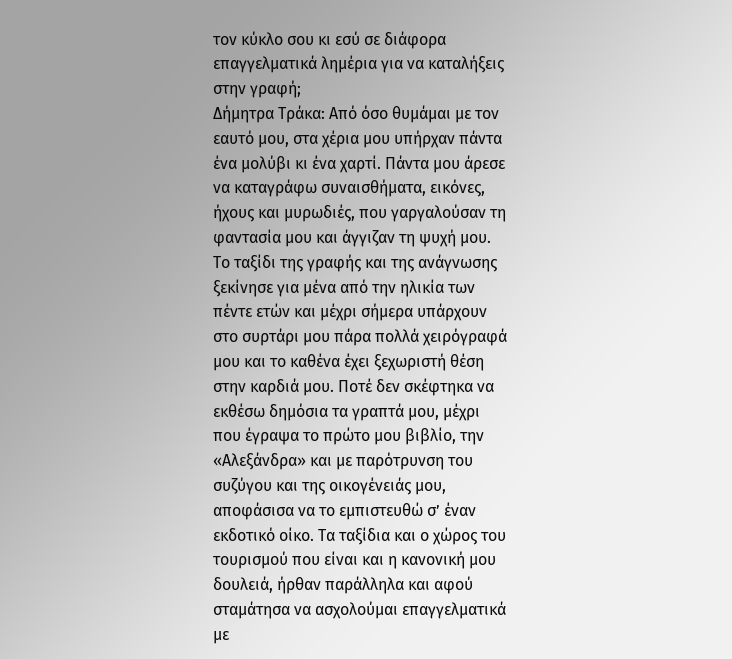τον κύκλο σου κι εσύ σε διάφορα επαγγελματικά λημέρια για να καταλήξεις στην γραφή;
Δήμητρα Τράκα: Από όσο θυμάμαι με τον εαυτό μου, στα χέρια μου υπήρχαν πάντα ένα μολύβι κι ένα χαρτί. Πάντα μου άρεσε να καταγράφω συναισθήματα, εικόνες, ήχους και μυρωδιές, που γαργαλούσαν τη φαντασία μου και άγγιζαν τη ψυχή μου. Το ταξίδι της γραφής και της ανάγνωσης ξεκίνησε για μένα από την ηλικία των πέντε ετών και μέχρι σήμερα υπάρχουν στο συρτάρι μου πάρα πολλά χειρόγραφά μου και το καθένα έχει ξεχωριστή θέση στην καρδιά μου. Ποτέ δεν σκέφτηκα να εκθέσω δημόσια τα γραπτά μου, μέχρι που έγραψα το πρώτο μου βιβλίο, την «Αλεξάνδρα» και με παρότρυνση του συζύγου και της οικογένειάς μου, αποφάσισα να το εμπιστευθώ σ’ έναν εκδοτικό οίκο. Τα ταξίδια και ο χώρος του τουρισμού που είναι και η κανονική μου δουλειά, ήρθαν παράλληλα και αφού σταμάτησα να ασχολούμαι επαγγελματικά με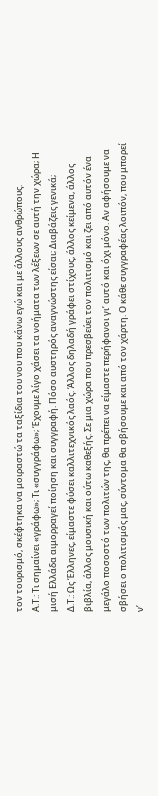τον τουρισμό, σκέφτηκα να μοιραστώ τα ταξίδια του νου που κάνω εγώ και με άλλους ανθρώπους.
Α.Τ.: Τι σημαίνει «γράφω»; Τι «συγγράφω»; Έχουμε λίγο χάσει τα νοήματα των λέξεων σε αυτή την χώρα; Η μισή Ελλάδα αιμορραγεί ποίηση και συγγραφή. Πόσο αυστηρός αναγνώστης είσαι; Διαβάζεις γενικά;
Δ.Τ.: Ως Έλληνες, είμαστε φύσει καλλιτεχνικός λαός. Άλλος δηλαδή γράφει στίχους, άλλος κείμενα, άλλος βιβλία, άλλος μουσική και ούτω καθεξής. Σε μια χώρα που πρεσβεύει τον πολιτισμό και ζει από αυτόν ένα μεγάλο ποσοστό των πολιτών της, θα πρέπει να είμαστε περήφανοι γι’ αυτό και όχι μόνο. Αν αφήσουμε να σβήσει ο πολιτισμός μας, σύντομα θα σβήσουμε και από τον χάρτη. Ο κάθε συγγραφέας λοιπόν, που μπορεί ν’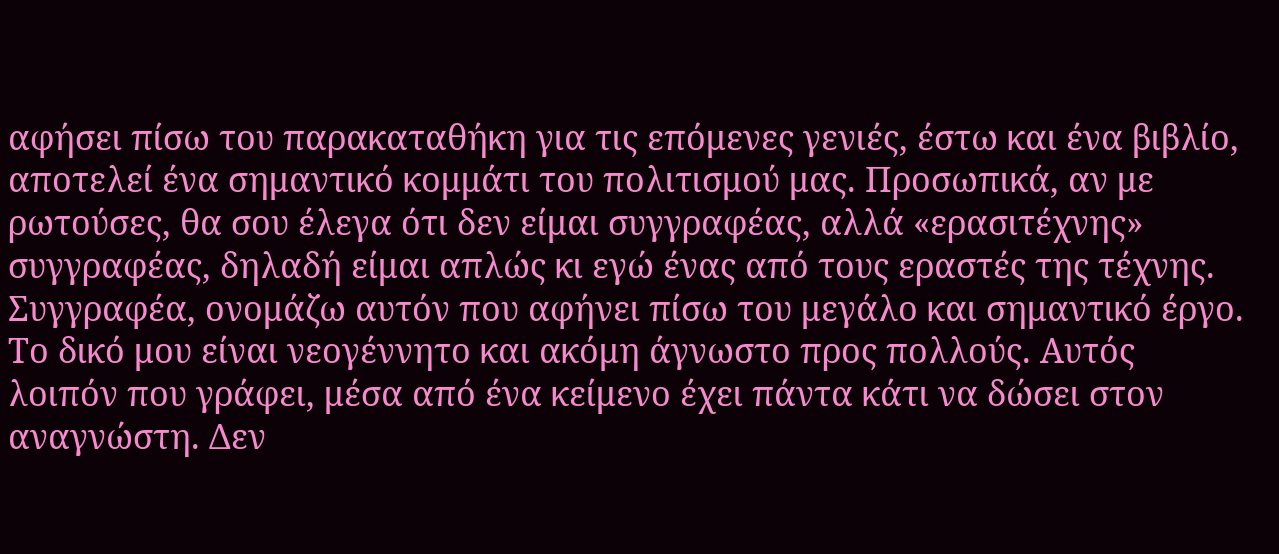αφήσει πίσω του παρακαταθήκη για τις επόμενες γενιές, έστω και ένα βιβλίο, αποτελεί ένα σημαντικό κομμάτι του πολιτισμού μας. Προσωπικά, αν με ρωτούσες, θα σου έλεγα ότι δεν είμαι συγγραφέας, αλλά «ερασιτέχνης» συγγραφέας, δηλαδή είμαι απλώς κι εγώ ένας από τους εραστές της τέχνης. Συγγραφέα, ονομάζω αυτόν που αφήνει πίσω του μεγάλο και σημαντικό έργο. Το δικό μου είναι νεογέννητο και ακόμη άγνωστο προς πολλούς. Αυτός λοιπόν που γράφει, μέσα από ένα κείμενο έχει πάντα κάτι να δώσει στον αναγνώστη. Δεν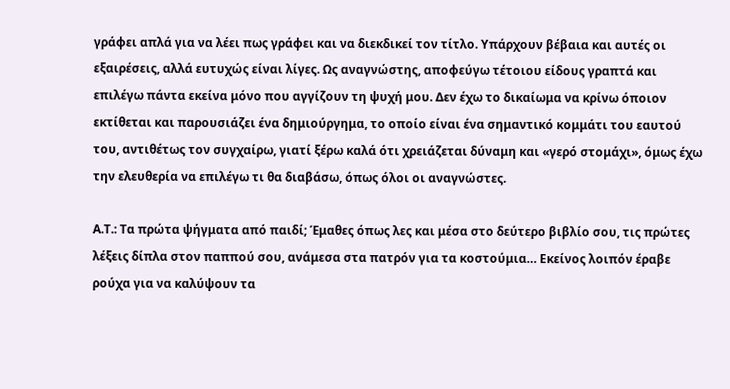γράφει απλά για να λέει πως γράφει και να διεκδικεί τον τίτλο. Υπάρχουν βέβαια και αυτές οι εξαιρέσεις, αλλά ευτυχώς είναι λίγες. Ως αναγνώστης, αποφεύγω τέτοιου είδους γραπτά και επιλέγω πάντα εκείνα μόνο που αγγίζουν τη ψυχή μου. Δεν έχω το δικαίωμα να κρίνω όποιον εκτίθεται και παρουσιάζει ένα δημιούργημα, το οποίο είναι ένα σημαντικό κομμάτι του εαυτού του, αντιθέτως τον συγχαίρω, γιατί ξέρω καλά ότι χρειάζεται δύναμη και «γερό στομάχι», όμως έχω την ελευθερία να επιλέγω τι θα διαβάσω, όπως όλοι οι αναγνώστες.

Α.Τ.: Τα πρώτα ψήγματα από παιδί; Έμαθες όπως λες και μέσα στο δεύτερο βιβλίο σου, τις πρώτες λέξεις δίπλα στον παππού σου, ανάμεσα στα πατρόν για τα κοστούμια… Εκείνος λοιπόν έραβε ρούχα για να καλύψουν τα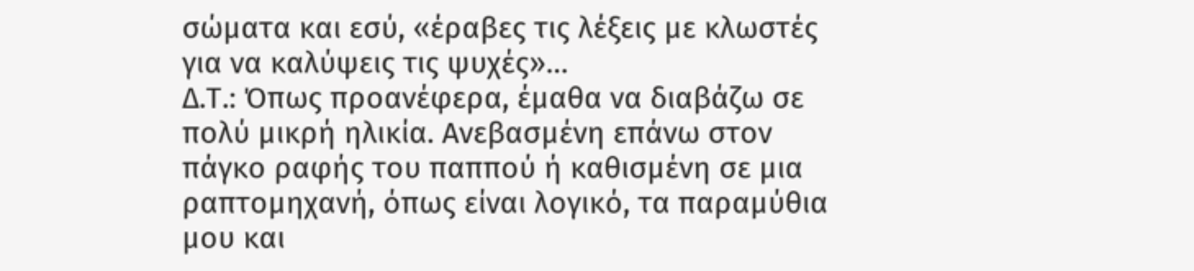σώματα και εσύ, «έραβες τις λέξεις με κλωστές για να καλύψεις τις ψυχές»…
Δ.Τ.: Όπως προανέφερα, έμαθα να διαβάζω σε πολύ μικρή ηλικία. Ανεβασμένη επάνω στον πάγκο ραφής του παππού ή καθισμένη σε μια ραπτομηχανή, όπως είναι λογικό, τα παραμύθια μου και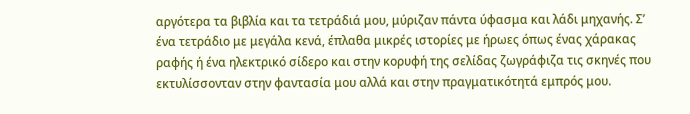αργότερα τα βιβλία και τα τετράδιά μου, μύριζαν πάντα ύφασμα και λάδι μηχανής. Σ’ ένα τετράδιο με μεγάλα κενά, έπλαθα μικρές ιστορίες με ήρωες όπως ένας χάρακας ραφής ή ένα ηλεκτρικό σίδερο και στην κορυφή της σελίδας ζωγράφιζα τις σκηνές που εκτυλίσσονταν στην φαντασία μου αλλά και στην πραγματικότητά εμπρός μου.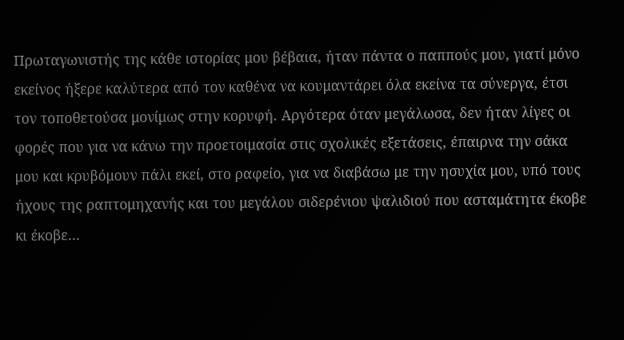Πρωταγωνιστής της κάθε ιστορίας μου βέβαια, ήταν πάντα ο παππούς μου, γιατί μόνο εκείνος ήξερε καλύτερα από τον καθένα να κουμαντάρει όλα εκείνα τα σύνεργα, έτσι τον τοποθετούσα μονίμως στην κορυφή. Αργότερα όταν μεγάλωσα, δεν ήταν λίγες οι φορές που για να κάνω την προετοιμασία στις σχολικές εξετάσεις, έπαιρνα την σάκα μου και κρυβόμουν πάλι εκεί, στο ραφείο, για να διαβάσω με την ησυχία μου, υπό τους ήχους της ραπτομηχανής και του μεγάλου σιδερένιου ψαλιδιού που ασταμάτητα έκοβε κι έκοβε…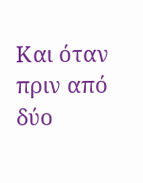Και όταν πριν από δύο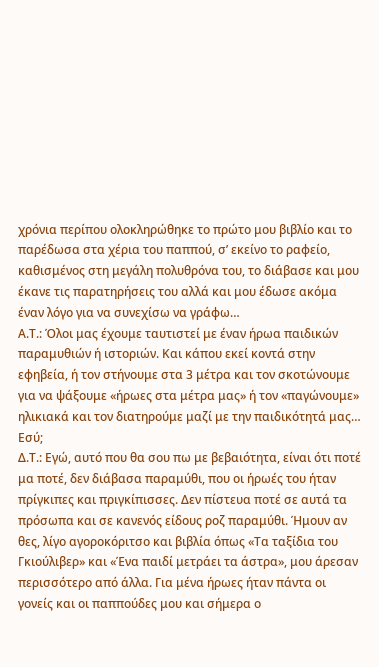χρόνια περίπου ολοκληρώθηκε το πρώτο μου βιβλίο και το παρέδωσα στα χέρια του παππού, σ’ εκείνο το ραφείο, καθισμένος στη μεγάλη πολυθρόνα του, το διάβασε και μου έκανε τις παρατηρήσεις του αλλά και μου έδωσε ακόμα έναν λόγο για να συνεχίσω να γράφω…
Α.Τ.: Όλοι μας έχουμε ταυτιστεί με έναν ήρωα παιδικών παραμυθιών ή ιστοριών. Και κάπου εκεί κοντά στην εφηβεία, ή τον στήνουμε στα 3 μέτρα και τον σκοτώνουμε για να ψάξουμε «ήρωες στα μέτρα μας» ή τον «παγώνουμε» ηλικιακά και τον διατηρούμε μαζί με την παιδικότητά μας… Εσύ;
Δ.Τ.: Εγώ, αυτό που θα σου πω με βεβαιότητα, είναι ότι ποτέ μα ποτέ, δεν διάβασα παραμύθι, που οι ήρωές του ήταν πρίγκιπες και πριγκίπισσες. Δεν πίστευα ποτέ σε αυτά τα πρόσωπα και σε κανενός είδους ροζ παραμύθι. Ήμουν αν θες, λίγο αγοροκόριτσο και βιβλία όπως «Τα ταξίδια του Γκιούλιβερ» και «Ένα παιδί μετράει τα άστρα», μου άρεσαν περισσότερο από άλλα. Για μένα ήρωες ήταν πάντα οι γονείς και οι παππούδες μου και σήμερα ο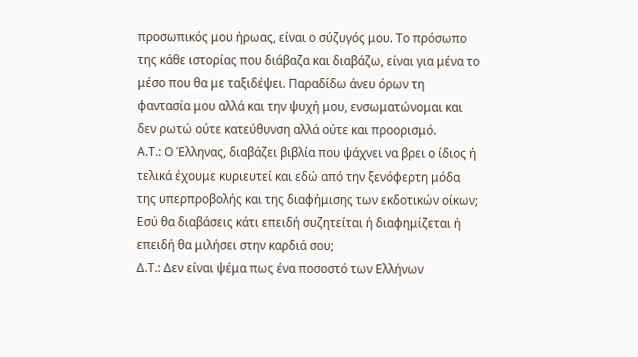προσωπικός μου ήρωας, είναι ο σύζυγός μου. Το πρόσωπο της κάθε ιστορίας που διάβαζα και διαβάζω, είναι για μένα το μέσο που θα με ταξιδέψει. Παραδίδω άνευ όρων τη φαντασία μου αλλά και την ψυχή μου, ενσωματώνομαι και δεν ρωτώ ούτε κατεύθυνση αλλά ούτε και προορισμό.
Α.Τ.: Ο Έλληνας, διαβάζει βιβλία που ψάχνει να βρει ο ίδιος ή τελικά έχουμε κυριευτεί και εδώ από την ξενόφερτη μόδα της υπερπροβολής και της διαφήμισης των εκδοτικών οίκων; Εσύ θα διαβάσεις κάτι επειδή συζητείται ή διαφημίζεται ή επειδή θα μιλήσει στην καρδιά σου;
Δ.Τ.: Δεν είναι ψέμα πως ένα ποσοστό των Ελλήνων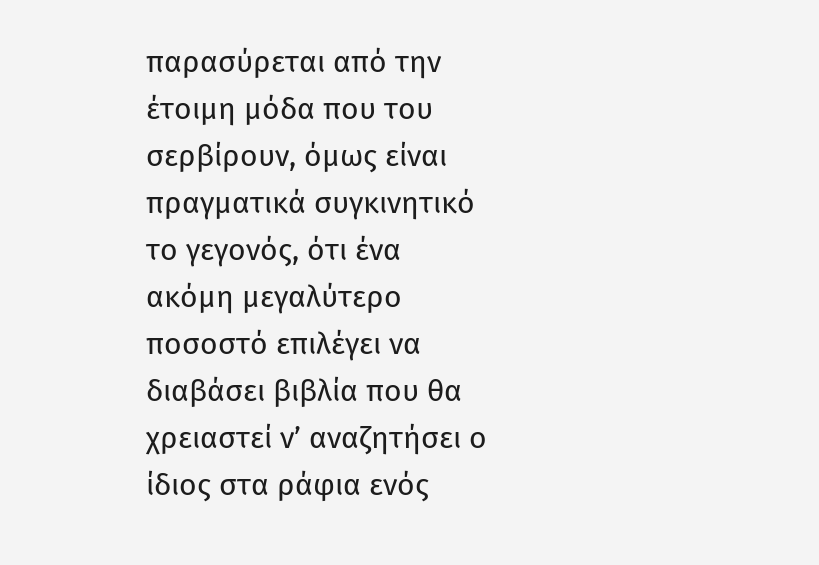παρασύρεται από την έτοιμη μόδα που του σερβίρουν, όμως είναι πραγματικά συγκινητικό το γεγονός, ότι ένα ακόμη μεγαλύτερο ποσοστό επιλέγει να διαβάσει βιβλία που θα χρειαστεί ν’ αναζητήσει ο ίδιος στα ράφια ενός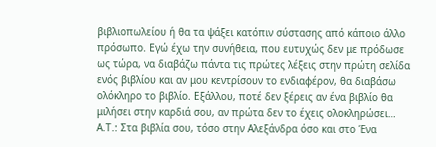βιβλιοπωλείου ή θα τα ψάξει κατόπιν σύστασης από κάποιο άλλο πρόσωπο. Εγώ έχω την συνήθεια, που ευτυχώς δεν με πρόδωσε ως τώρα, να διαβάζω πάντα τις πρώτες λέξεις στην πρώτη σελίδα ενός βιβλίου και αν μου κεντρίσουν το ενδιαφέρον, θα διαβάσω ολόκληρο το βιβλίο. Εξάλλου, ποτέ δεν ξέρεις αν ένα βιβλίο θα μιλήσει στην καρδιά σου, αν πρώτα δεν το έχεις ολοκληρώσει…
Α.Τ.: Στα βιβλία σου, τόσο στην Αλεξάνδρα όσο και στο Ένα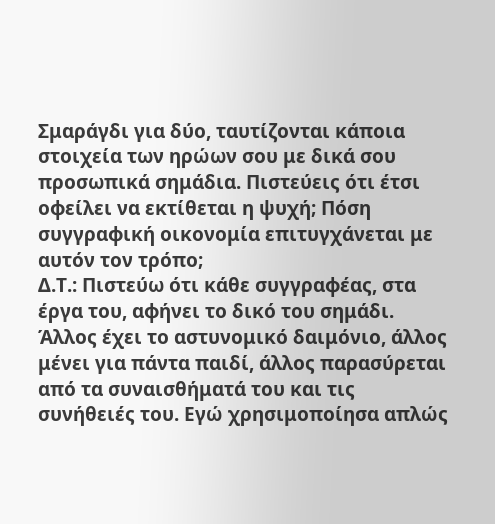Σμαράγδι για δύο, ταυτίζονται κάποια στοιχεία των ηρώων σου με δικά σου προσωπικά σημάδια. Πιστεύεις ότι έτσι οφείλει να εκτίθεται η ψυχή; Πόση συγγραφική οικονομία επιτυγχάνεται με αυτόν τον τρόπο;
Δ.Τ.: Πιστεύω ότι κάθε συγγραφέας, στα έργα του, αφήνει το δικό του σημάδι. Άλλος έχει το αστυνομικό δαιμόνιο, άλλος μένει για πάντα παιδί, άλλος παρασύρεται από τα συναισθήματά του και τις συνήθειές του. Εγώ χρησιμοποίησα απλώς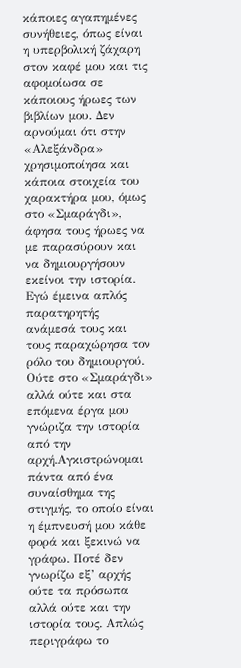κάποιες αγαπημένες συνήθειες, όπως είναι η υπερβολική ζάχαρη στον καφέ μου και τις αφομοίωσα σε κάποιους ήρωες των βιβλίων μου. Δεν αρνούμαι ότι στην «Αλεξάνδρα» χρησιμοποίησα και κάποια στοιχεία του χαρακτήρα μου, όμως στο «Σμαράγδι», άφησα τους ήρωες να με παρασύρουν και να δημιουργήσουν εκείνοι την ιστορία. Εγώ έμεινα απλός παρατηρητής ανάμεσά τους και τους παραχώρησα τον ρόλο του δημιουργού. Ούτε στο «Σμαράγδι» αλλά ούτε και στα επόμενα έργα μου γνώριζα την ιστορία από την αρχή.Αγκιστρώνομαι πάντα από ένα συναίσθημα της στιγμής, το οποίο είναι η έμπνευσή μου κάθε φορά και ξεκινώ να γράφω. Ποτέ δεν γνωρίζω εξ’ αρχής ούτε τα πρόσωπα αλλά ούτε και την ιστορία τους. Απλώς περιγράφω το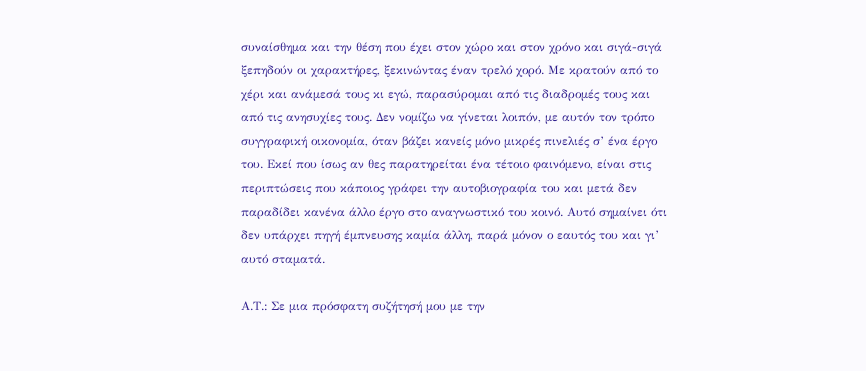συναίσθημα και την θέση που έχει στον χώρο και στον χρόνο και σιγά-σιγά ξεπηδούν οι χαρακτήρες, ξεκινώντας έναν τρελό χορό. Με κρατούν από το χέρι και ανάμεσά τους κι εγώ, παρασύρομαι από τις διαδρομές τους και από τις ανησυχίες τους. Δεν νομίζω να γίνεται λοιπόν, με αυτόν τον τρόπο συγγραφική οικονομία, όταν βάζει κανείς μόνο μικρές πινελιές σ’ ένα έργο του. Εκεί που ίσως αν θες παρατηρείται ένα τέτοιο φαινόμενο, είναι στις περιπτώσεις που κάποιος γράφει την αυτοβιογραφία του και μετά δεν παραδίδει κανένα άλλο έργο στο αναγνωστικό του κοινό. Αυτό σημαίνει ότι δεν υπάρχει πηγή έμπνευσης καμία άλλη, παρά μόνον ο εαυτός του και γι’ αυτό σταματά.

Α.Τ.: Σε μια πρόσφατη συζήτησή μου με την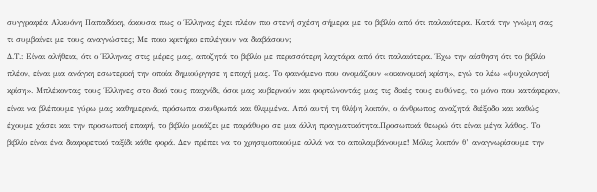συγγραφέα Αλκυόνη Παπαδάκη, άκουσα πως ο Έλληνας έχει πλέον πιο στενή σχέση σήμερα με το βιβλίο από ότι παλαιότερα. Κατά την γνώμη σας τι συμβαίνει με τους αναγνώστες; Με ποιο κριτήριο επιλέγουν να διαβάσουν;
Δ.Τ.: Είναι αλήθεια, ότι ο Έλληνας στις μέρες μας, αποζητά το βιβλίο με περισσότερη λαχτάρα από ότι παλαιότερα. Έχω την αίσθηση ότι το βιβλίο πλέον, είναι μια ανάγκη εσωτερική την οποία δημιούργησε η εποχή μας. Το φαινόμενο που ονομάζουν «οικονομική κρίση», εγώ το λέω «ψυχολογική κρίση». Μπλέκοντας τους Έλληνες στο δικό τους παιχνίδι, όσοι μας κυβερνούν και φορτώνοντάς μας τις δικές τους ευθύνες, το μόνο που κατάφεραν, είναι να βλέπουμε γύρω μας καθημερινά, πρόσωπα σκυθρωπά και θλιμμένα. Από αυτή τη θλίψη λοιπόν, ο άνθρωπος αναζητά διέξοδο και καθώς έχουμε χάσει και την προσωπική επαφή, το βιβλίο μοιάζει με παράθυρο σε μια άλλη πραγματικότητα.Προσωπικά θεωρώ ότι είναι μέγα λάθος. Το βιβλίο είναι ένα διαφορετικό ταξίδι κάθε φορά. Δεν πρέπει να το χρησιμοποιούμε αλλά να το απολαμβάνουμε! Μόλις λοιπόν θ’ αναγνωρίσουμε την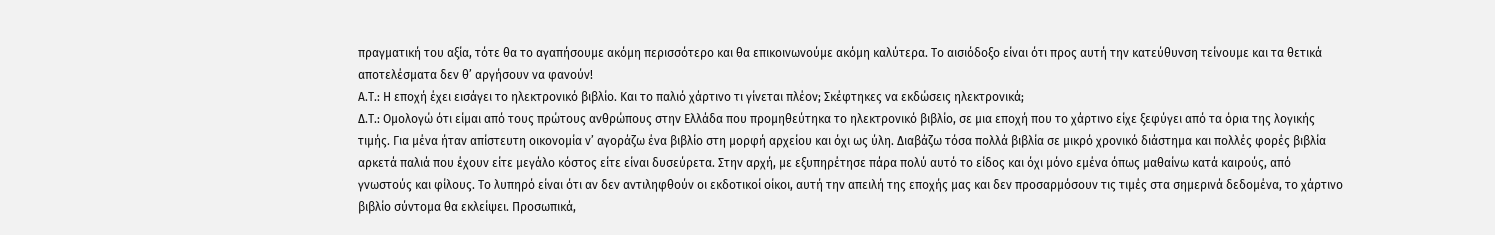πραγματική του αξία, τότε θα το αγαπήσουμε ακόμη περισσότερο και θα επικοινωνούμε ακόμη καλύτερα. Το αισιόδοξο είναι ότι προς αυτή την κατεύθυνση τείνουμε και τα θετικά αποτελέσματα δεν θ’ αργήσουν να φανούν!
Α.Τ.: Η εποχή έχει εισάγει το ηλεκτρονικό βιβλίο. Και το παλιό χάρτινο τι γίνεται πλέον; Σκέφτηκες να εκδώσεις ηλεκτρονικά;
Δ.Τ.: Ομολογώ ότι είμαι από τους πρώτους ανθρώπους στην Ελλάδα που προμηθεύτηκα το ηλεκτρονικό βιβλίο, σε μια εποχή που το χάρτινο είχε ξεφύγει από τα όρια της λογικής τιμής. Για μένα ήταν απίστευτη οικονομία ν’ αγοράζω ένα βιβλίο στη μορφή αρχείου και όχι ως ύλη. Διαβάζω τόσα πολλά βιβλία σε μικρό χρονικό διάστημα και πολλές φορές βιβλία αρκετά παλιά που έχουν είτε μεγάλο κόστος είτε είναι δυσεύρετα. Στην αρχή, με εξυπηρέτησε πάρα πολύ αυτό το είδος και όχι μόνο εμένα όπως μαθαίνω κατά καιρούς, από γνωστούς και φίλους. Το λυπηρό είναι ότι αν δεν αντιληφθούν οι εκδοτικοί οίκοι, αυτή την απειλή της εποχής μας και δεν προσαρμόσουν τις τιμές στα σημερινά δεδομένα, το χάρτινο βιβλίο σύντομα θα εκλείψει. Προσωπικά,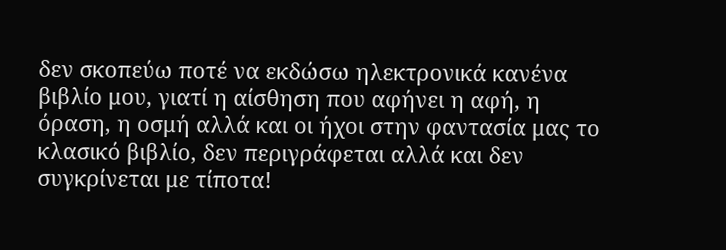δεν σκοπεύω ποτέ να εκδώσω ηλεκτρονικά κανένα βιβλίο μου, γιατί η αίσθηση που αφήνει η αφή, η όραση, η οσμή αλλά και οι ήχοι στην φαντασία μας το κλασικό βιβλίο, δεν περιγράφεται αλλά και δεν συγκρίνεται με τίποτα!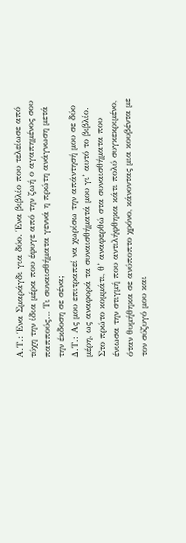Α.Τ.: Ένα Σμαράγδι για δύο. Ένα βιβλίο που τελείωσε από τύχη την ίδια μέρα που έφυγε από την ζωή ο αγαπημένος σου παππούς… Τι συναισθήματα γεννά η πρώτη ανάγνωση μετά την έκδοση σε σένα;
Δ.Τ.: Ας μου επιτραπεί να χωρίσω την απάντησή μου σε δύο μέρη, ως αναφορά τα συναισθήματά μου γι’ αυτό το βιβλίο. Στο πρώτο κομμάτι, θ’ αναφερθώ στα συναισθήματα που ένιωσα την στιγμή που αντιλήφθηκα κάτι πολύ συγκεκριμένο, όταν θυμήθηκα σε ανύποπτο χρόνο, κάνοντας μια κουβέντα με τον σύζυγό μου και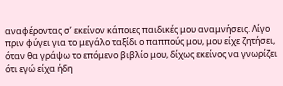αναφέροντας σ’ εκείνον κάποιες παιδικές μου αναμνήσεις. Λίγο πριν φύγει για το μεγάλο ταξίδι ο παππούς μου, μου είχε ζητήσει, όταν θα γράψω το επόμενο βιβλίο μου, δίχως εκείνος να γνωρίζει ότι εγώ είχα ήδη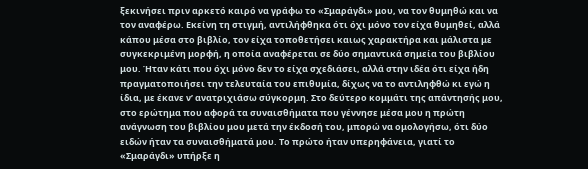ξεκινήσει πριν αρκετό καιρό να γράφω το «Σμαράγδι» μου, να τον θυμηθώ και να τον αναφέρω. Εκείνη τη στιγμή, αντιλήφθηκα ότι όχι μόνο τον είχα θυμηθεί, αλλά κάπου μέσα στο βιβλίο, τον είχα τοποθετήσει καιως χαρακτήρα και μάλιστα με συγκεκριμένη μορφή, η οποία αναφέρεται σε δύο σημαντικά σημεία του βιβλίου μου. Ήταν κάτι που όχι μόνο δεν το είχα σχεδιάσει, αλλά στην ιδέα ότι είχα ήδη πραγματοποιήσει την τελευταία του επιθυμία, δίχως να το αντιληφθώ κι εγώ η ίδια, με έκανε ν’ ανατριχιάσω σύγκορμη. Στο δεύτερο κομμάτι της απάντησής μου, στο ερώτημα που αφορά τα συναισθήματα που γέννησε μέσα μου η πρώτη ανάγνωση του βιβλίου μου μετά την έκδοσή του, μπορώ να ομολογήσω, ότι δύο ειδών ήταν τα συναισθήματά μου. Το πρώτο ήταν υπερηφάνεια, γιατί το «Σμαράγδι» υπήρξε η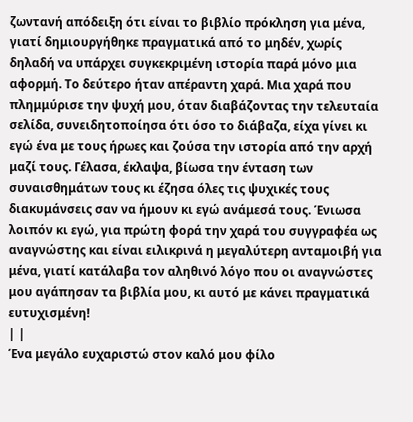ζωντανή απόδειξη ότι είναι το βιβλίο πρόκληση για μένα, γιατί δημιουργήθηκε πραγματικά από το μηδέν, χωρίς δηλαδή να υπάρχει συγκεκριμένη ιστορία παρά μόνο μια αφορμή. Το δεύτερο ήταν απέραντη χαρά. Μια χαρά που πλημμύρισε την ψυχή μου, όταν διαβάζοντας την τελευταία σελίδα, συνειδητοποίησα ότι όσο το διάβαζα, είχα γίνει κι εγώ ένα με τους ήρωες και ζούσα την ιστορία από την αρχή μαζί τους. Γέλασα, έκλαψα, βίωσα την ένταση των συναισθημάτων τους κι έζησα όλες τις ψυχικές τους διακυμάνσεις σαν να ήμουν κι εγώ ανάμεσά τους. Ένιωσα λοιπόν κι εγώ, για πρώτη φορά την χαρά του συγγραφέα ως αναγνώστης και είναι ειλικρινά η μεγαλύτερη ανταμοιβή για μένα, γιατί κατάλαβα τον αληθινό λόγο που οι αναγνώστες μου αγάπησαν τα βιβλία μου, κι αυτό με κάνει πραγματικά ευτυχισμένη!
| |
Ένα μεγάλο ευχαριστώ στον καλό μου φίλο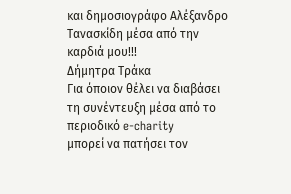και δημοσιογράφο Αλέξανδρο Τανασκίδη μέσα από την καρδιά μου!!!
Δήμητρα Τράκα
Για όποιον θέλει να διαβάσει τη συνέντευξη μέσα από το περιοδικό e-charity
μπορεί να πατήσει τον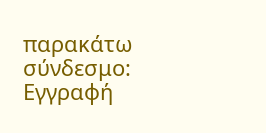παρακάτω σύνδεσμο:
Εγγραφή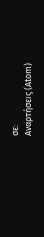σε:
Αναρτήσεις (Atom)